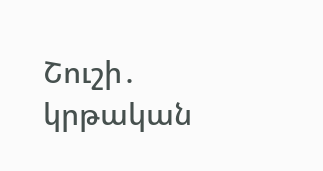Շուշի․ կրթական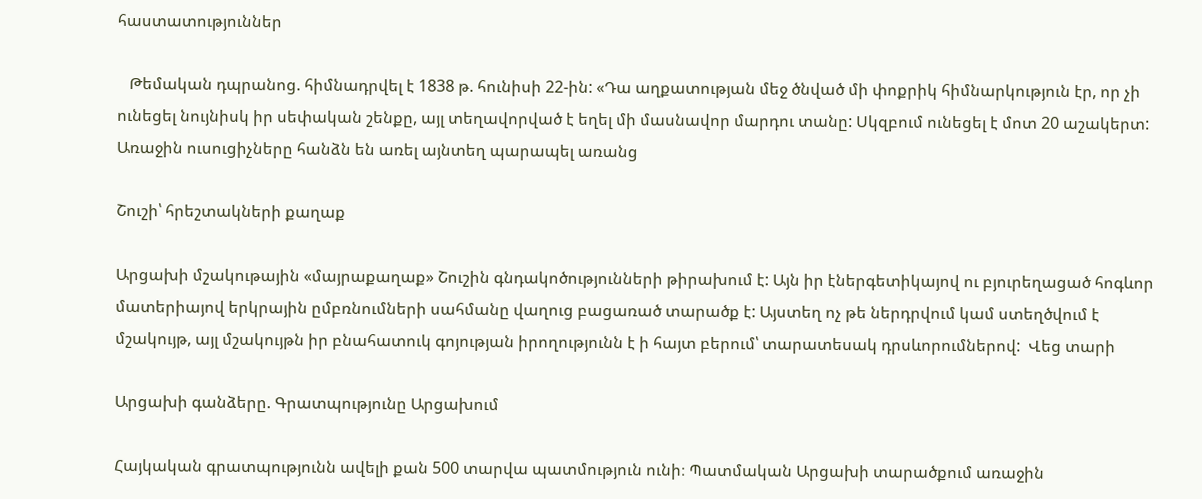հաստատություններ

   Թեմական դպրանոց. հիմնադրվել է 1838 թ. հունիսի 22-ին: «Դա աղքատության մեջ ծնված մի փոքրիկ հիմնարկություն էր, որ չի ունեցել նույնիսկ իր սեփական շենքը, այլ տեղավորված է եղել մի մասնավոր մարդու տանը: Սկզբում ունեցել է մոտ 20 աշակերտ: Առաջին ուսուցիչները հանձն են առել այնտեղ պարապել առանց

Շուշի՝ հրեշտակների քաղաք

Արցախի մշակութային «մայրաքաղաք» Շուշին գնդակոծությունների թիրախում է: Այն իր էներգետիկայով ու բյուրեղացած հոգևոր մատերիայով երկրային ըմբռնումների սահմանը վաղուց բացառած տարածք է: Այստեղ ոչ թե ներդրվում կամ ստեղծվում է մշակույթ, այլ մշակույթն իր բնահատուկ գոյության իրողությունն է ի հայտ բերում՝ տարատեսակ դրսևորումներով:  Վեց տարի

Արցախի գանձերը. Գրատպությունը Արցախում

Հայկական գրատպությունն ավելի քան 500 տարվա պատմություն ունի։ Պատմական Արցախի տարածքում առաջին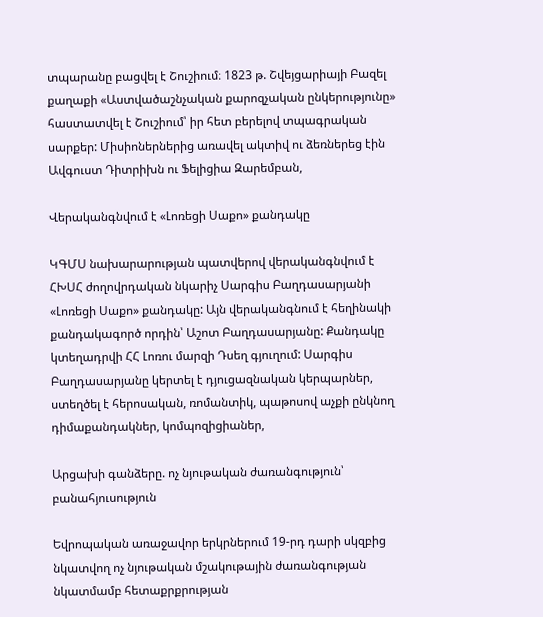տպարանը բացվել է Շուշիում։ 1823 թ. Շվեյցարիայի Բազել քաղաքի «Աստվածաշնչական քարոզչական ընկերությունը» հաստատվել է Շուշիում՝ իր հետ բերելով տպագրական սարքեր: Միսիոներներից առավել ակտիվ ու ձեռներեց էին Ավգուստ Դիտրիխն ու Ֆելիցիա Զարեմբան,

Վերականգնվում է «Լոռեցի Սաքո» քանդակը

ԿԳՄՍ նախարարության պատվերով վերականգնվում է ՀԽՍՀ ժողովրդական նկարիչ Սարգիս Բաղդասարյանի «Լոռեցի Սաքո» քանդակը: Այն վերականգնում է հեղինակի քանդակագործ որդին՝ Աշոտ Բաղդասարյանը: Քանդակը կտեղադրվի ՀՀ Լոռու մարզի Դսեղ գյուղում: Սարգիս Բաղդասարյանը կերտել է դյուցազնական կերպարներ, ստեղծել է հերոսական, ռոմանտիկ, պաթոսով աչքի ընկնող դիմաքանդակներ, կոմպոզիցիաներ,

Արցախի գանձերը. ոչ նյութական ժառանգություն՝ բանահյուսություն

Եվրոպական առաջավոր երկրներում 19-րդ դարի սկզբից նկատվող ոչ նյութական մշակութային ժառանգության նկատմամբ հետաքրքրության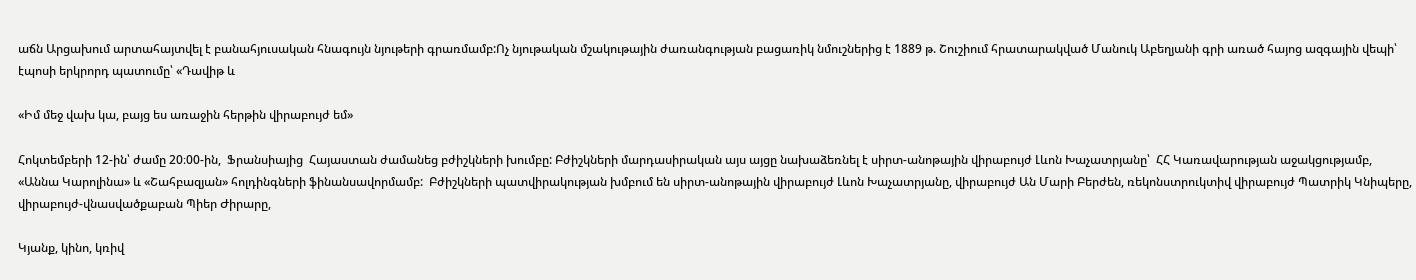աճն Արցախում արտահայտվել է բանահյուսական հնագույն նյութերի գրառմամբ:Ոչ նյութական մշակութային ժառանգության բացառիկ նմուշներից է 1889 թ. Շուշիում հրատարակված Մանուկ Աբեղյանի գրի առած հայոց ազգային վեպի՝ էպոսի երկրորդ պատումը՝ «Դավիթ և

«Իմ մեջ վախ կա, բայց ես առաջին հերթին վիրաբույժ եմ»

Հոկտեմբերի 12-ին՝ ժամը 20։00-ին,  Ֆրանսիայից  Հայաստան ժամանեց բժիշկների խումբը: Բժիշկների մարդասիրական այս այցը նախաձեռնել է սիրտ-անոթային վիրաբույժ Լևոն Խաչատրյանը՝  ՀՀ Կառավարության աջակցությամբ, «Աննա Կարոլինա» և «Շահբազյան» հոլդինգների ֆինանսավորմամբ:  Բժիշկների պատվիրակության խմբում են սիրտ-անոթային վիրաբույժ Լևոն Խաչատրյանը, վիրաբույժ Ան Մարի Բերժեն, ռեկոնստրուկտիվ վիրաբույժ Պատրիկ Կնիպերը, վիրաբույժ-վնասվածքաբան Պիեր Ժիրարը,

Կյանք, կինո, կռիվ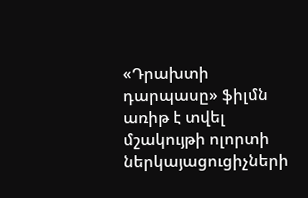«Դրախտի դարպասը» ֆիլմն առիթ է տվել մշակույթի ոլորտի ներկայացուցիչների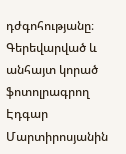դժգոհությանը։ Գերեվարված և անհայտ կորած ֆոտոլրագրող Էդգար Մարտիրոսյանին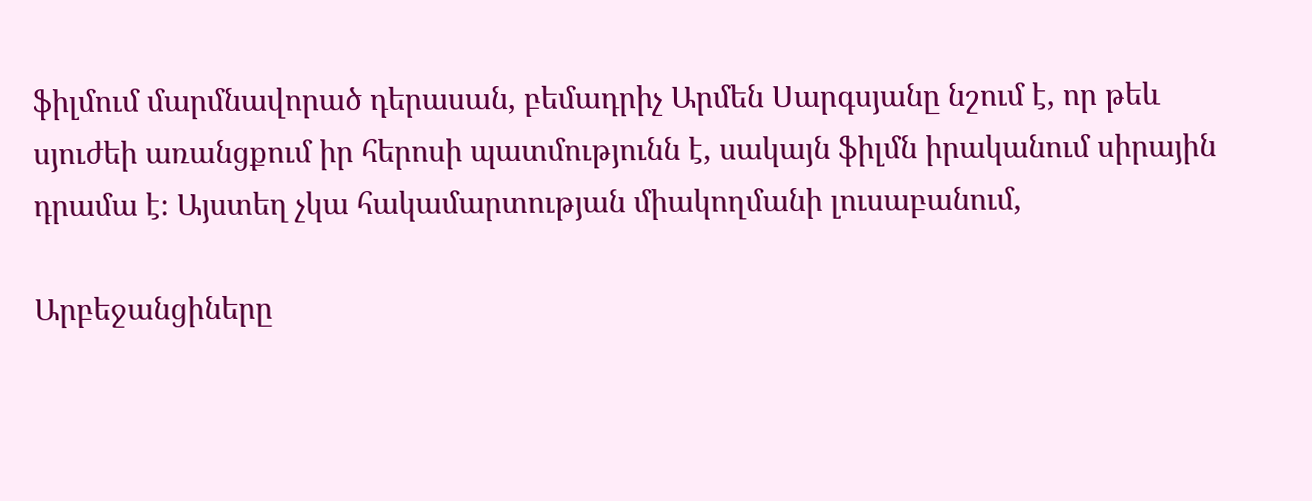ֆիլմում մարմնավորած դերասան, բեմադրիչ Արմեն Սարգսյանը նշում է, որ թեև սյուժեի առանցքում իր հերոսի պատմությունն է, սակայն ֆիլմն իրականում սիրային դրամա է։ Այստեղ չկա հակամարտության միակողմանի լուսաբանում,

Արբեջանցիները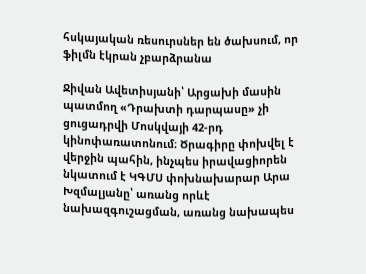հսկայական ռեսուրսներ են ծախսում, որ ֆիլմն էկրան չբարձրանա

Ջիվան Ավետիսյանի՝ Արցախի մասին պատմող «Դրախտի դարպասը» չի ցուցադրվի Մոսկվայի 42-րդ կինոփառատոնում։ Ծրագիրը փոխվել է վերջին պահին, ինչպես իրավացիորեն նկատում է ԿԳՄՍ փոխնախարար Արա Խզմալյանը՝ առանց որևէ նախազգուշացման, առանց նախապես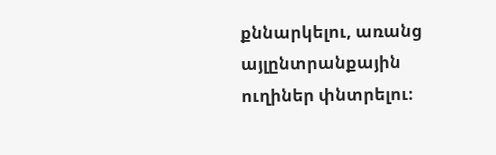քննարկելու, առանց այլընտրանքային ուղիներ փնտրելու։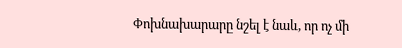Փոխնախարարը նշել է նաև, որ ոչ մի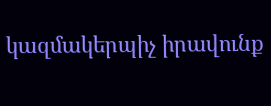կազմակերպիչ իրավունք